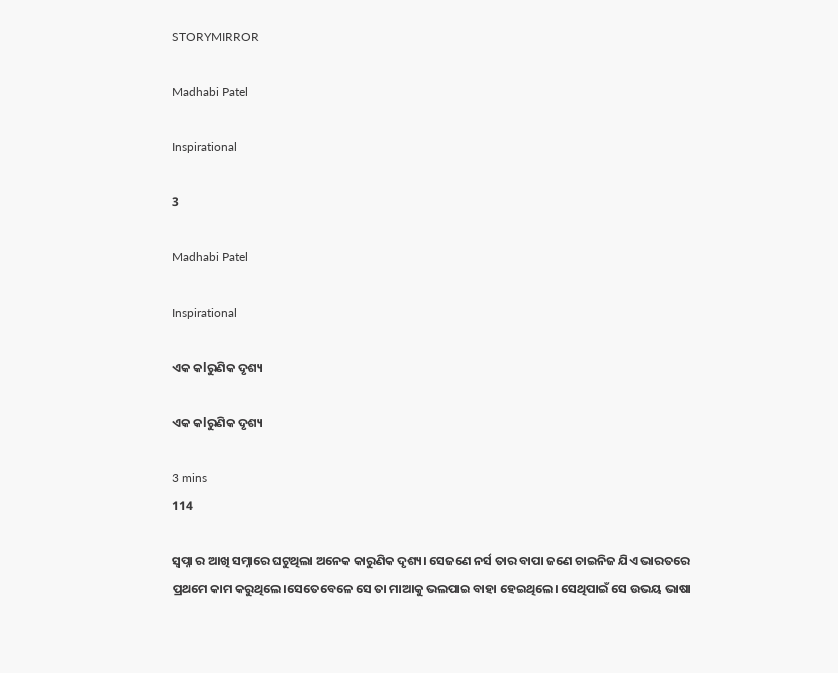STORYMIRROR

Madhabi Patel

Inspirational

3

Madhabi Patel

Inspirational

ଏକ କlରୁଣିକ ଦୃଶ୍ୟ

ଏକ କlରୁଣିକ ଦୃଶ୍ୟ

3 mins
114

ସ୍ବପ୍ନା ର ଆଖି ସମ୍ନାରେ ଘଟୁଥିଲା ଅନେକ କାରୁଣିକ ଦୃଶ୍ୟ। ସେଜଣେ ନର୍ସ ତାର ବାପା ଜଣେ ଚାଇନିଜ ଯିଏ ଭାରତରେ ପ୍ରଥମେ କାମ କରୁଥିଲେ।ସେତେବେଳେ ସେ ତା ମାଆକୁ ଭଲପାଇ ବାହା ହେଇଥିଲେ। ସେଥିପାଇଁ ସେ ଉଭୟ ଭାଷା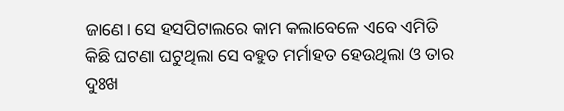ଜାଣେ। ସେ ହସପିଟାଲରେ କାମ କଲାବେଳେ ଏବେ ଏମିତି କିଛି ଘଟଣା ଘଟୁଥିଲା ସେ ବହୁତ ମର୍ମାହତ ହେଉଥିଲା ଓ ତାର ଦୁଃଖ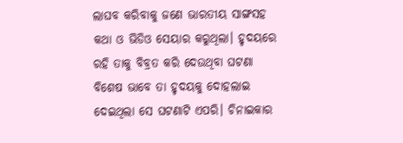ଲାଘବ କରିବାକୁ ଜଣେ ଭାରତୀୟ ସାଙ୍ଗସହ କଥା ଓ ଭିଡିଓ ସେୟାର କରୁଥିଲା। ହୃଦୟରେ ରହି ତାକୁ ବିବ୍ରତ କରି ଦେଉଥିବା ଘଟଣା ବିଶେଷ ଭାବେ ତା ହୃଦୟକୁ ଦୋହଲାଇ ଦେଇଥିଲା ସେ ଘଟଣାଟି ଏପରି। ଚିନାଇକାର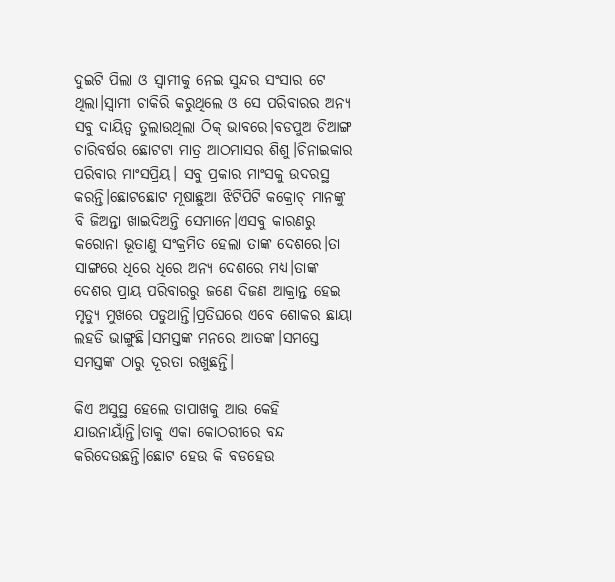ଦୁଇଟି ପିଲା ଓ ସ୍ବାମୀକୁ ନେଇ ସୁନ୍ଦର ସଂସାର ଟେ ଥିଲା।ସ୍ବାମୀ ଚାକିରି କରୁଥିଲେ ଓ ସେ ପରିବାରର ଅନ୍ୟ ସବୁ ଦାୟିତ୍ବ ତୁଲାଉଥିଲା ଠିକ୍ ଭାବରେ।ବଡପୁଅ ଚିଆଙ୍ଗ ଚାରିବର୍ଷର ଛୋଟଟା ମାତ୍ର ଆଠମାସର ଶିଶୁ।ଚିନାଇକାର ପରିବାର ମାଂସପ୍ରିୟ। ସବୁ ପ୍ରକାର ମାଂସକୁ ଉଦରସ୍ଥ କରନ୍ତି।ଛୋଟଛୋଟ ମୂଷାଛୁଆ ଝିଟିପିଟି କକ୍ରୋଚ୍ ମାନଙ୍କୁ ବି ଜିଅନ୍ତା ଖାଇଦିଅନ୍ତି ସେମାନେ।ଏସବୁ କାରଣରୁ କରୋନା ଭୂତାଣୁ ସଂକ୍ରମିତ ହେଲା ତାଙ୍କ ଦେଶରେ।ତା ସାଙ୍ଗରେ ଧିରେ ଧିରେ ଅନ୍ୟ ଦେଶରେ ମଧ୍ୟ।ତାଙ୍କ ଦେଶର ପ୍ରାୟ ପରିବାରରୁ ଜଣେ ଦିଜଣ ଆକ୍ରାନ୍ତ ହେଇ ମୃତ୍ୟୁ ମୁଖରେ ପଡୁଥାନ୍ତି।ପ୍ରତିଘରେ ଏବେ ଶୋକର ଛାୟା ଲହଡି ଭାଙ୍ଗୁଛି।ସମସ୍ତଙ୍କ ମନରେ ଆତଙ୍କ।ସମସ୍ତେ ସମସ୍ତଙ୍କ ଠାରୁ ଦୂରତା ରଖୁଛନ୍ତି।

କିଏ ଅସୁସ୍ଥ ହେଲେ ତାପାଖକୁ ଆଉ କେହି ଯାଉନାୟାଁନ୍ତି।ତାକୁ ଏକା କୋଠରୀରେ ବନ୍ଦ କରିଦେଉଛନ୍ତି।ଛୋଟ ହେଉ କି ବଡହେଉ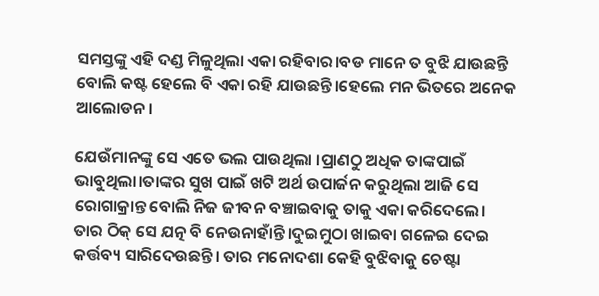ସମସ୍ତଙ୍କୁ ଏହି ଦଣ୍ଡ ମିଳୁଥିଲା ଏକା ରହିବାର।ବଡ ମାନେ ତ ବୁଝି ଯାଉଛନ୍ତି ବୋଲି କଷ୍ଟ ହେଲେ ବି ଏକା ରହି ଯାଉଛନ୍ତି।ହେଲେ ମନ ଭିତରେ ଅନେକ ଆଲୋଡନ।

ଯେଉଁମାନଙ୍କୁ ସେ ଏତେ ଭଲ ପାଉଥିଲା ।ପ୍ରାଣଠୁ ଅଧିକ ତାଙ୍କପାଇଁ ଭାବୁଥିଲା।ତାଙ୍କର ସୁଖ ପାଇଁ ଖଟି ଅର୍ଥ ଉପାର୍ଜନ କରୁଥିଲା ଆଜି ସେ ରୋଗାକ୍ରାନ୍ତ ବୋଲି ନିଜ ଜୀବନ ବଞ୍ଚାଇବାକୁ ତାକୁ ଏକା କରିଦେଲେ। ତାର ଠିକ୍ ସେ ଯତ୍ନ ବି ନେଉନାହାଁନ୍ତି।ଦୁଇମୁଠା ଖାଇବା ଗଳେଇ ଦେଇ କର୍ତ୍ତବ୍ୟ ସାରିଦେଉଛନ୍ତି। ତାର ମନୋଦଶା କେହି ବୁଝିବାକୁ ଚେଷ୍ଟା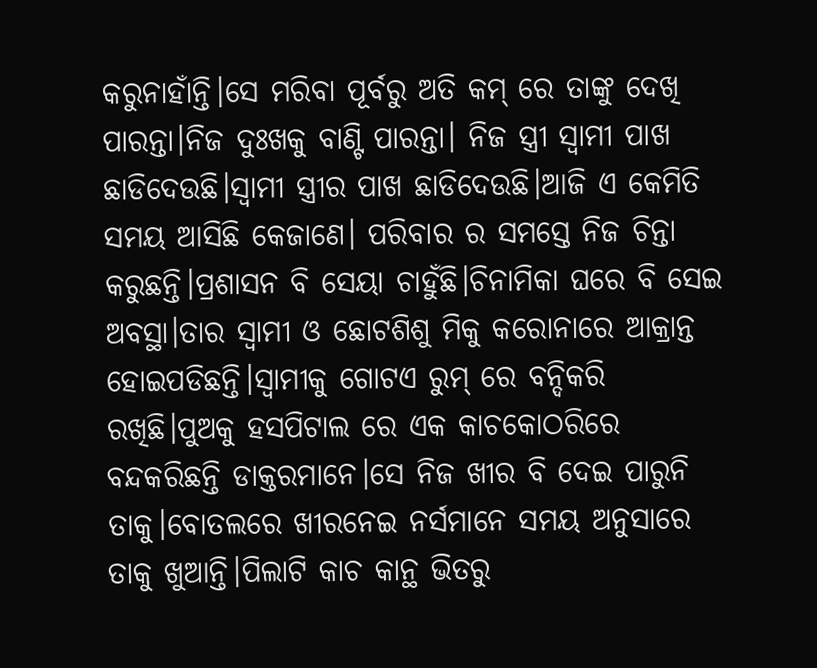କରୁନାହାଁନ୍ତି।ସେ ମରିବା ପୂର୍ବରୁ ଅତି କମ୍ ରେ ତାଙ୍କୁ ଦେଖି ପାରନ୍ତା।ନିଜ ଦୁଃଖକୁ ବାଣ୍ଟି ପାରନ୍ତା। ନିଜ ସ୍ତ୍ରୀ ସ୍ବାମୀ ପାଖ ଛାଡିଦେଉଛି।ସ୍ବାମୀ ସ୍ତ୍ରୀର ପାଖ ଛାଡିଦେଉଛି।ଆଜି ଏ କେମିତି ସମୟ ଆସିଛି କେଜାଣେ। ପରିବାର ର ସମସ୍ତେ ନିଜ ଚିନ୍ତା କରୁଛନ୍ତି।ପ୍ରଶାସନ ବି ସେୟା ଚାହୁଁଛି।ଚିନାମିକା ଘରେ ବି ସେଇ ଅବସ୍ଥା।ତାର ସ୍ବାମୀ ଓ ଛୋଟଶିଶୁ ମିକୁ କରୋନାରେ ଆକ୍ରାନ୍ତ ହୋଇପଡିଛନ୍ତି।ସ୍ବାମୀକୁ ଗୋଟଏ ରୁମ୍ ରେ ବନ୍ଦିକରି ରଖିଛି।ପୁଅକୁ ହସପିଟାଲ ରେ ଏକ କାଚକୋଠରିରେ ବନ୍ଦକରିଛନ୍ତି ଡାକ୍ତରମାନେ।ସେ ନିଜ ଖୀର ବି ଦେଇ ପାରୁନି ତାକୁ।ବୋତଲରେ ଖୀରନେଇ ନର୍ସମାନେ ସମୟ ଅନୁସାରେ ତାକୁ ଖୁଆନ୍ତି।ପିଲାଟି କାଚ କାନ୍ଥ ଭିତରୁ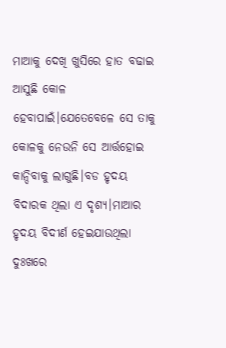ମାଆକୁ ଦେଖି ଖୁସିରେ ହାତ ବଢାଇ ଆସୁଛି କୋଳ ହେବାପାଇଁ।ଯେତେବେଳେ ସେ ତାକୁ କୋଳକୁ ନେଉନି ସେ ଆର୍ତ୍ତହୋଇ କାନ୍ଦିବାକୁ ଲାଗୁଛି।ବଡ ହୃଦୟ ବିଦାରକ ଥିଲା ଏ ଦୃଶ୍ୟ।ମାଆର ହୃଦୟ ବିଦୀର୍ଣ ହେଇଯାଉଥିଲା ଦୁଃଖରେ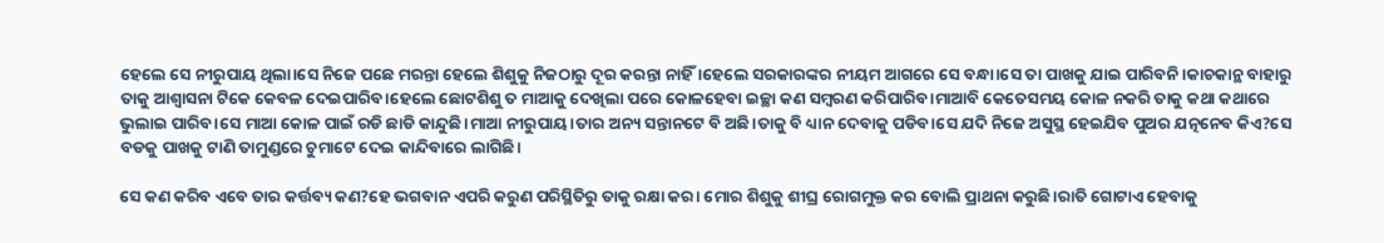ହେଲେ ସେ ନୀରୁପାୟ ଥିଲା।ସେ ନିଜେ ପଛେ ମରନ୍ତା ହେଲେ ଶିଶୁକୁ ନିଜଠାରୁ ଦୂର କରନ୍ତା ନାହିଁ।ହେଲେ ସରକାରଙ୍କର ନୀୟମ ଆଗରେ ସେ ବନ୍ଧା।ସେ ତା ପାଖକୁ ଯାଇ ପାରିବନି ।କାଚକାନ୍ଥ ବାହାରୁ ତାକୁ ଆଶ୍ୱାସନା ଟିକେ କେବଳ ଦେଇପାରିବ।ହେଲେ ଛୋଟଶିଶୁ ତ ମାଆକୁ ଦେଖିଲା ପରେ କୋଳହେବା ଇଚ୍ଛା କଣ ସମ୍ବରଣ କରିପାରିବ।ମାଆବି କେତେସମୟ କୋଳ ନକରି ତାକୁ କଥା କଥାରେ ଭୁଲାଇ ପାରିବ।ସେ ମାଆ କୋଳ ପାଇଁ ରଡି ଛାଡି କାନ୍ଦୁଛି।ମାଆ ନୀରୁପାୟ।ତାର ଅନ୍ୟ ସନ୍ତାନଟେ ବି ଅଛି।ତାକୁ ବି ଧ୍ୟାନ ଦେବାକୁ ପଡିବ।ସେ ଯଦି ନିଜେ ଅସୁସ୍ଥ ହେଇଯିବ ପୁଅର ଯତ୍ନନେବ କିଏ?ସେ ବଡକୁ ପାଖକୁ ଟାଣି ତାମୁଣ୍ଡରେ ଚୁମାଟେ ଦେଇ କାନ୍ଦିବାରେ ଲାଗିଛି।

ସେ କଣ କରିବ ଏବେ ତାର କର୍ତ୍ତବ୍ୟ କଣ?ହେ ଭଗବାନ ଏପରି କରୁଣ ପରିସ୍ଥିତିରୁ ତାକୁ ରକ୍ଷା କର। ମୋର ଶିଶୁକୁ ଶୀଘ୍ର ରୋଗମୁକ୍ତ କର ବୋଲି ପ୍ରାଥନା କରୁଛି।ରାତି ଗୋଟାଏ ହେବାକୁ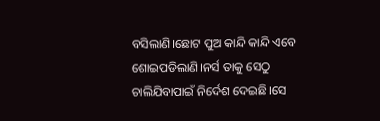ବସିଲାଣି।ଛୋଟ ପୁଅ କାନ୍ଦି କାନ୍ଦି ଏବେ ଶୋଇପଡିଲାଣି।ନର୍ସ ତାକୁ ସେଠୁ ଚାଲିଯିବାପାଇଁ ନିର୍ଦେଶ ଦେଇଛି।ସେ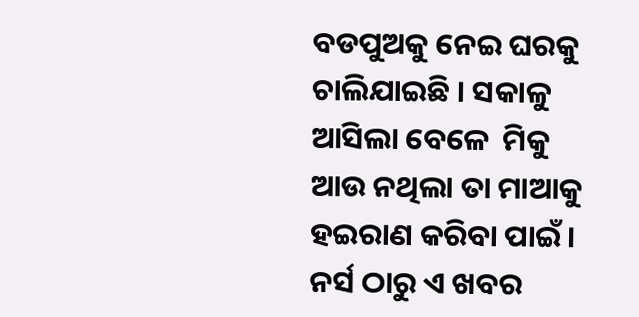ବଡପୁଅକୁ ନେଇ ଘରକୁ ଚାଲିଯାଇଛି । ସକାଳୁ ଆସିଲା ବେଳେ  ମିକୁ ଆଉ ନଥିଲା ତା ମାଆକୁ ହଇରାଣ କରିବା ପାଇଁ। ନର୍ସ ଠାରୁ ଏ ଖବର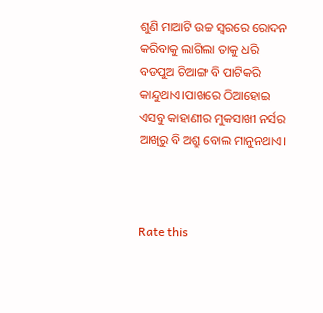ଶୁଣି ମାଆଟି ଉଚ୍ଚ ସ୍ବରରେ ରୋଦନ କରିବାକୁ ଲାଗିଲା ତାକୁ ଧରି ବଡପୁଅ ଚିଆଙ୍ଗ ବି ପାଟିକରି କାନ୍ଦୁଥାଏ।ପାଖରେ ଠିଆହୋଇ ଏସବୁ କାହାଣୀର ମୁକସାଖୀ ନର୍ସର ଆଖିରୁ ବି ଅଶ୍ରୁ ବୋଲ ମାନୁନଥାଏ।



Rate this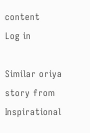content
Log in

Similar oriya story from Inspirational